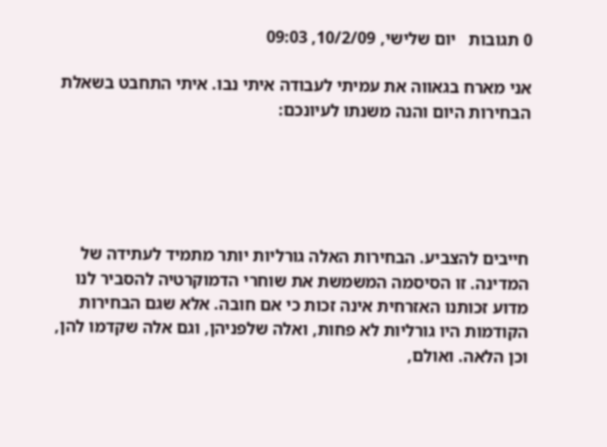0 תגובות   יום שלישי, 10/2/09, 09:03

אני מארח בגאווה את עמיתי לעבודה איתי נבו. איתי התחבט בשאלת הבחירות היום והנה משנתו לעיונכם:





חייבים להצביע. הבחירות האלה גורליות יותר מתמיד לעתידה של המדינה. זו הסיסמה המשמשת את שוחרי הדמוקרטיה להסביר לנו מדוע זכותנו האזרחית אינה זכות כי אם חובה. אלא שגם הבחירות הקודמות היו גורליות לא פחות, ואלה שלפניהן, וגם אלה שקדמו להן, וכן הלאה. ואולם,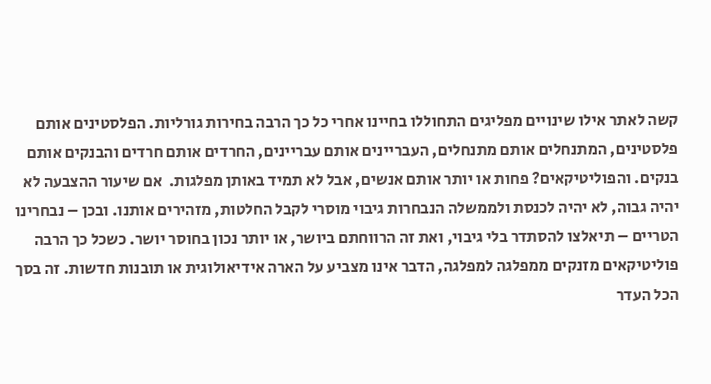קשה לאתר אילו שינויים מפליגים התחוללו בחיינו אחרי כל כך הרבה בחירות גורליות. הפלסטינים אותם פלסטינים, המתנחלים אותם מתנחלים, העבריינים אותם עבריינים, החרדים אותם חרדים והבנקים אותם בנקים. והפוליטיקאים? פחות או יותר אותם אנשים, אבל לא תמיד באותן מפלגות.  אם שיעור ההצבעה לא יהיה גבוה, לא יהיה לכנסת ולממשלה הנבחרות גיבוי מוסרי לקבל החלטות, מזהירים אותנו. ובכן – נבחרינו הטריים – תיאלצו להסתדר בלי גיבוי, ואת זה הרווחתם ביושר, או יותר נכון בחוסר יושר. כשכל כך הרבה פוליטיקאים מזנקים ממפלגה למפלגה, הדבר אינו מצביע על הארה אידיאולוגית או תובנות חדשות. זה בסך הכל העדר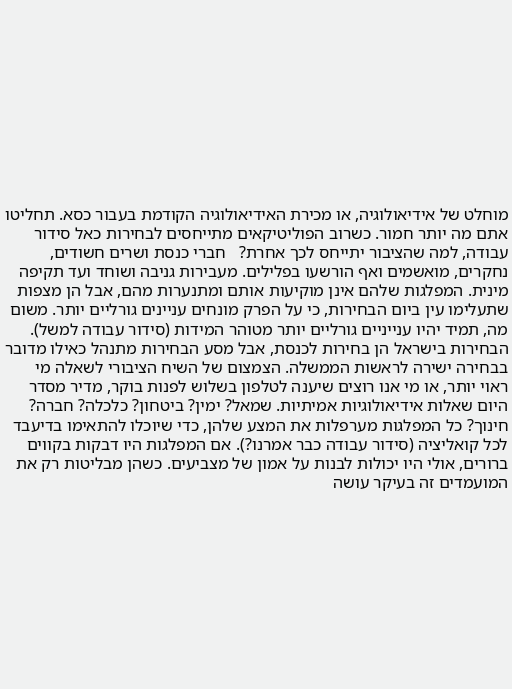מוחלט של אידיאולוגיה, או מכירת האידיאולוגיה הקודמת בעבור כסא. תחליטו אתם מה יותר חמור. כשרוב הפוליטיקאים מתייחסים לבחירות כאל סידור עבודה, למה שהציבור יתייחס לכך אחרת?   חברי כנסת ושרים חשודים, נחקרים, מואשמים ואף הורשעו בפלילים. מעבירות גניבה ושוחד ועד תקיפה מינית. המפלגות שלהם אינן מוקיעות אותם ומתנערות מהם, אבל הן מצפות שתעלימו עין ביום הבחירות, כי על הפרק מונחים עניינים גורליים יותר. משום מה, תמיד יהיו ענייניים גורליים יותר מטוהר המידות (סידור עבודה למשל).  הבחירות בישראל הן בחירות לכנסת, אבל מסע הבחירות מתנהל כאילו מדובר בבחירה ישירה לראשות הממשלה. הצמצום של השיח הציבורי לשאלה מי ראוי יותר, או מי אנו רוצים שיענה לטלפון בשלוש לפנות בוקר, מדיר מסדר היום שאלות אידיאולוגיות אמיתיות. שמאל? ימין? ביטחון? כלכלה? חברה? חינוך? כל המפלגות מערפלות את המצע שלהן, כדי שיוכלו להתאימו בדיעבד לכל קואליציה (סידור עבודה כבר אמרנו?). אם המפלגות היו דבקות בקווים ברורים, אולי היו יכולות לבנות על אמון של מצביעים. כשהן מבליטות רק את המועמדים זה בעיקר עושה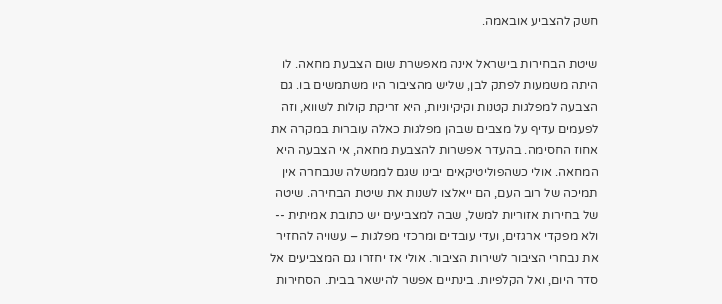חשק להצביע אובאמה.

שיטת הבחירות בישראל אינה מאפשרת שום הצבעת מחאה. לו היתה משמעות לפתק לבן, שליש מהציבור היו משתמשים בו. גם הצבעה למפלגות קטנות וקיקיוניות, היא זריקת קולות לשווא, וזה לפעמים עדיף על מצבים שבהן מפלגות כאלה עוברות במקרה את אחוז החסימה. בהעדר אפשרות להצבעת מחאה, אי הצבעה היא המחאה. אולי כשהפוליטיקאים יבינו שגם לממשלה שנבחרה אין תמיכה של רוב העם, הם ייאלצו לשנות את שיטת הבחירה. שיטה של בחירות אזוריות למשל, שבה למצביעים יש כתובת אמיתית --  ולא מפקדי ארגזים, ועדי עובדים ומרכזי מפלגות – עשויה להחזיר את נבחרי הציבור לשירות הציבור. אולי אז יחזרו גם המצביעים אל סדר היום, ואל הקלפיות. בינתיים אפשר להישאר בבית. הסחירות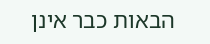הבאות כבר אינן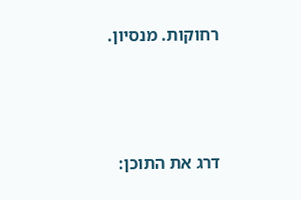רחוקות. מנסיון.



דרג את התוכן: